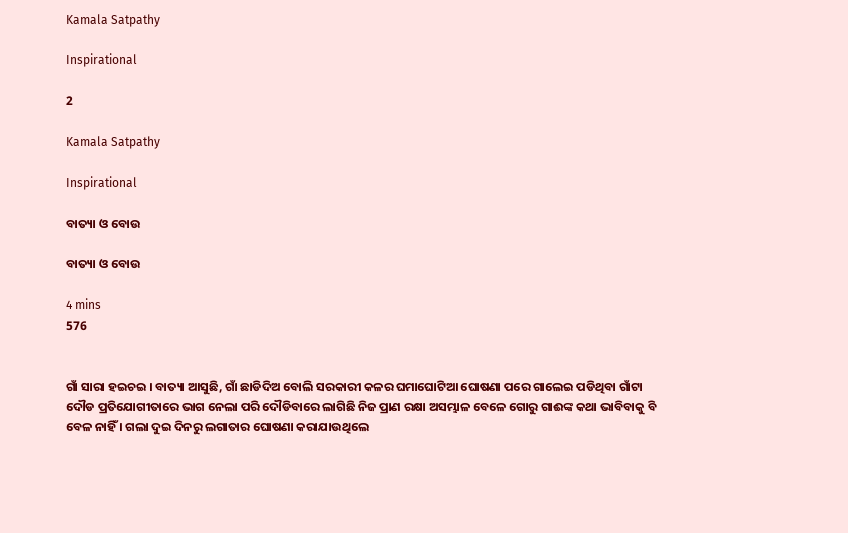Kamala Satpathy

Inspirational

2

Kamala Satpathy

Inspirational

ବାତ୍ୟା ଓ ବୋଉ

ବାତ୍ୟା ଓ ବୋଉ

4 mins
576


ଗାଁ ସାରା ହଇଚଇ । ବାତ୍ୟା ଆସୁଛି, ଗାଁ ଛାଡିଦିଅ ବୋଲି ସରକାରୀ କଳର ଘମାଘୋଟିଆ ଘୋଷଣା ପରେ ଗାଲେଇ ପଡିଥିବା ଗାଁଟା ଦୌଡ ପ୍ରତିଯୋଗୀତାରେ ଭାଗ ନେଲା ପରି ଦୌଡିବାରେ ଲାଗିଛି ନିଜ ପ୍ରାଣ ରକ୍ଷା ଅସମ୍ଭାଳ ବେଳେ ଗୋରୁ ଗାଈଙ୍କ କଥା ଭାବିବାକୁ ବି ବେଳ ନାହିଁ । ଗଲା ଦୁଇ ଦିନରୁ ଲଗାତାର ଘୋଷଣା କରାଯାଉଥିଲେ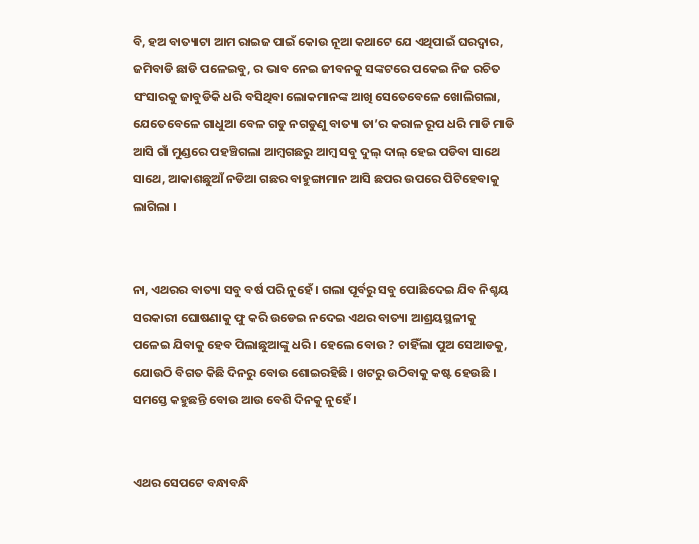ବି, ହଅ ବାତ୍ୟାଟା ଆମ ରାଇଜ ପାଇଁ କୋଉ ନୂଆ କଥାଟେ ଯେ ଏଥିପାଇଁ ଘରଦ୍ୱାର, ଜମିବାଡି ଛାଡି ପଳେଇବୁ, ର ଭାବ ନେଇ ଜୀବନକୁ ସଙ୍କଟରେ ପକେଇ ନିଜ ରଚିତ ସଂସାରକୁ ଜାବୁଡିକି ଧରି ବସିଥିବା ଲୋକମାନଙ୍କ ଆଖି ସେତେବେଳେ ଖୋଲିଗଲା, ଯେତେବେଳେ ଗାଧୁଆ ବେଳ ଗଡୁ ନଗଡୁଣୁ ବାତ୍ୟା ତା’ର କରାଳ ରୂପ ଧରି ମାଡି ମାଡି ଆସି ଗାଁ ମୁଣ୍ଡରେ ପହଞ୍ଚିଗଲା ଆମ୍ୱଗଛରୁ ଆମ୍ୱ ସବୁ ଦୁଲ୍ ଦାଲ୍ ହେଇ ପଡିବା ସାଥେ ସାଥେ, ଆକାଶଛୁଆଁ ନଡିଆ ଗଛର ବାହୁଙ୍ଗାମାନ ଆସି ଛପର ଉପରେ ପିଟିହେବାକୁ ଲାଗିଲା ।


ନା, ଏଥରର ବାତ୍ୟା ସବୁ ବର୍ଷ ପରି ନୁହେଁ । ଗଲା ପୂର୍ବରୁ ସବୁ ପୋଛିଦେଇ ଯିବ ନିଶ୍ଚୟ ସରକାରୀ ଘୋଷଣାକୁ ଫୁ କରି ଉଡେଇ ନଦେଇ ଏଥର ବାତ୍ୟା ଆଶ୍ରୟସ୍ଥଳୀକୁ ପଳେଇ ଯିବାକୁ ହେବ ପିଲାଛୁଆଙ୍କୁ ଧରି । ହେଲେ ବୋଉ ? ଚାହିଁଲା ପୁଅ ସେଆଡକୁ, ଯୋଉଠି ବିଗତ କିଛି ଦିନରୁ ବୋଉ ଶୋଇରହିଛି । ଖଟରୁ ଉଠିବାକୁ କଷ୍ଟ ହେଉଛି । ସମସ୍ତେ କହୁଛନ୍ତି ବୋଉ ଆଉ ବେଶି ଦିନକୁ ନୁହେଁ ।


ଏଥର ସେପଟେ ବନ୍ଧାବନ୍ଧି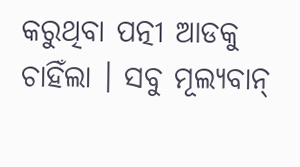କରୁଥିବା ପତ୍ନୀ ଆଡକୁ ଚାହିଁଲା । ସବୁ ମୂଲ୍ୟବାନ୍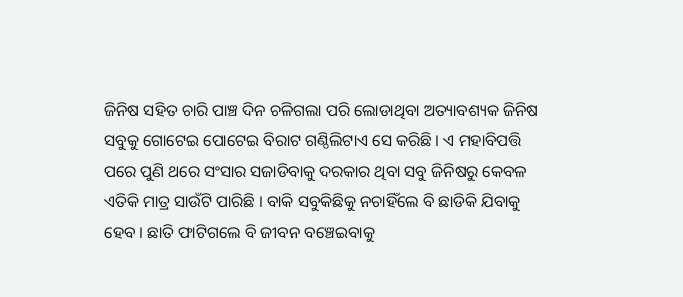ଜିନିଷ ସହିତ ଚାରି ପାଞ୍ଚ ଦିନ ଚଳିଗଲା ପରି ଲୋଡାଥିବା ଅତ୍ୟାବଶ୍ୟକ ଜିନିଷ ସବୁକୁ ଗୋଟେଇ ପୋଟେଇ ବିରାଟ ଗଣ୍ଠିଲିଟାଏ ସେ କରିଛି । ଏ ମହାବିପତ୍ତି ପରେ ପୁଣି ଥରେ ସଂସାର ସଜାଡିବାକୁ ଦରକାର ଥିବା ସବୁ ଜିନିଷରୁ କେବଳ ଏତିକି ମାତ୍ର ସାଉଁଟି ପାରିଛି । ବାକି ସବୁକିଛିକୁ ନଚାହିଁଲେ ବି ଛାଡିକି ଯିବାକୁ ହେବ । ଛାତି ଫାଟିଗଲେ ବି ଜୀବନ ବଞ୍ଚେଇବାକୁ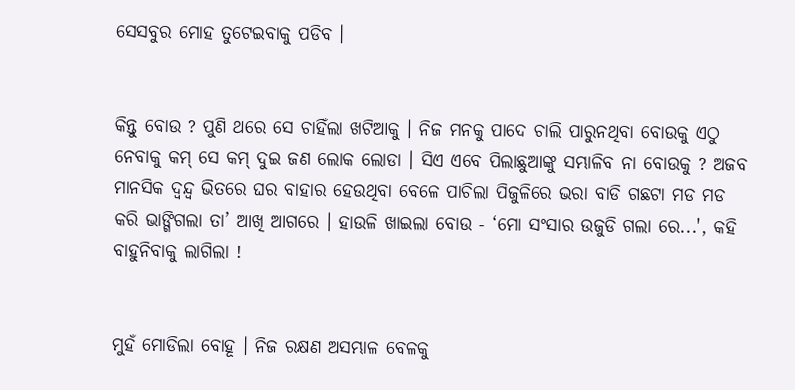ସେସବୁର ମୋହ ତୁଟେଇବାକୁ ପଡିବ ।


କିନ୍ତୁ ବୋଉ ? ପୁଣି ଥରେ ସେ ଚାହିଁଲା ଖଟିଆକୁ । ନିଜ ମନକୁ ପାଦେ ଚାଲି ପାରୁନଥିବା ବୋଉକୁ ଏଠୁ ନେବାକୁ କମ୍ ସେ କମ୍ ଦୁଇ ଜଣ ଲୋକ ଲୋଡା । ସିଏ ଏବେ ପିଲାଛୁଆଙ୍କୁ ସମ୍ଭାଳିବ ନା ବୋଉକୁ ? ଅଜବ ମାନସିକ ଦ୍ୱନ୍ଦ୍ୱ ଭିତରେ ଘର ବାହାର ହେଉଥିବା ବେଳେ ପାଚିଲା ପିଜୁଳିରେ ଭରା ବାଡି ଗଛଟା ମଡ ମଡ କରି ଭାଙ୍ଗିଗଲା ତା’ ଆଖି ଆଗରେ । ହାଉଳି ଖାଇଲା ବୋଉ - ‘ମୋ ସଂସାର ଉଜୁଡି ଗଲା ରେ...', କହି ବାହୁନିବାକୁ ଲାଗିଲା !


ମୁହଁ ମୋଡିଲା ବୋହୂ । ନିଜ ରକ୍ଷଣ ଅସମ୍ଭାଳ ବେଳକୁ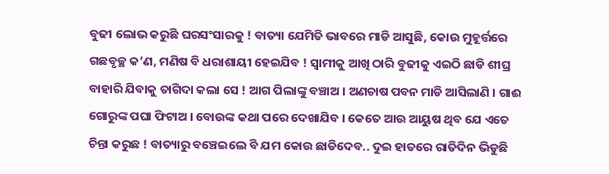ବୁଢୀ ଲୋଭ କରୁଛି ଘରସଂସାରକୁ ! ବାତ୍ୟା ଯେମିତି ଭାବରେ ମାଡି ଆସୁଛି, କୋଉ ମୁହୂର୍ତ୍ତରେ ଗଛବୃଚ୍ଛ କ’ଣ, ମଣିଷ ବି ଧରାଶାୟୀ ହେଇଯିବ ! ସ୍ୱାମୀକୁ ଆଖି ଠାରି ବୁଢୀକୁ ଏଇଠି ଛାଡି ଶୀଘ୍ର ବାହାରି ଯିବାକୁ ତାଗିଦା କଲା ସେ ! ଆଗ ପିଲାଙ୍କୁ ବଞ୍ଚାଅ । ଅଣଚାଷ ପବନ ମାଡି ଆସିଲାଣି । ଗାଈ ଗୋରୁଙ୍କ ପଘା ଫିଟାଅ । ବୋଉଙ୍କ କଥା ପରେ ଦେଖାଯିବ । କେତେ ଆଉ ଆୟୁଷ ଥିବ ଯେ ଏତେ ଚିନ୍ତା କରୁଛ ! ବାତ୍ୟାରୁ ବଞ୍ଚେଇଲେ ବି ଯମ କୋଉ ଛାଡିଦେବ.. ଦୁଇ ହାତରେ ରାତିଦିନ ଭିଡୁଛି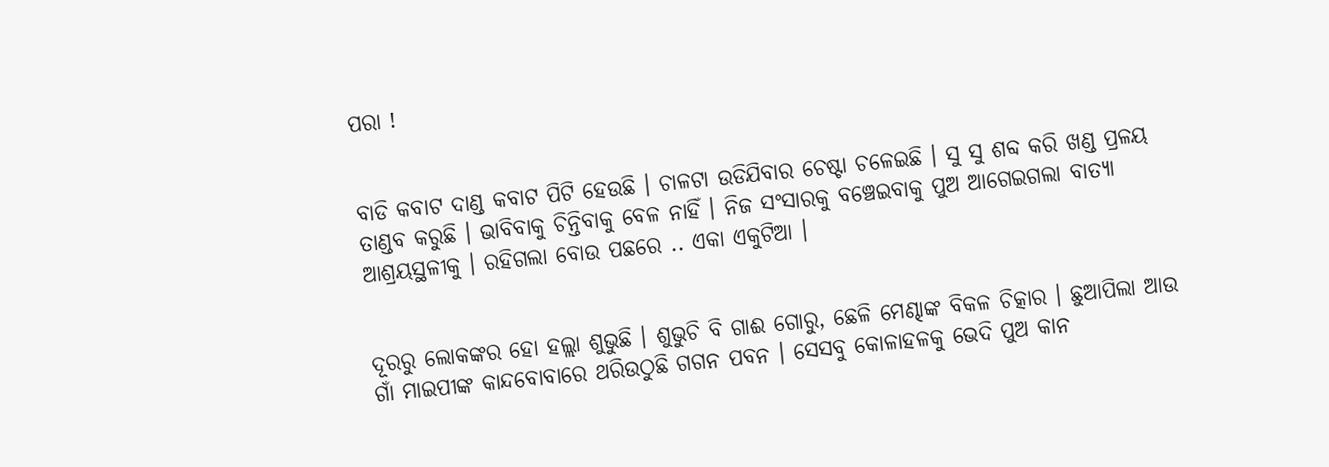ପରା !


ବାଡି କବାଟ ଦାଣ୍ଡ କବାଟ ପିଟି ହେଉଛି । ଚାଳଟା ଉଡିଯିବାର ଚେଷ୍ଟା ଚଳେଇଛି । ସୁ ସୁ ଶବ୍ଦ କରି ଖଣ୍ଡ ପ୍ରଳୟ ତାଣ୍ଡବ କରୁଛି । ଭାବିବାକୁ ଚିନ୍ତିବାକୁ ବେଳ ନାହିଁ । ନିଜ ସଂସାରକୁ ବଞ୍ଚେଇବାକୁ ପୁଅ ଆଗେଇଗଲା ବାତ୍ୟା ଆଶ୍ରୟସ୍ଥଳୀକୁ । ରହିଗଲା ବୋଉ ପଛରେ .. ଏକା ଏକୁଟିଆ ।


ଦୂରରୁ ଲୋକଙ୍କର ହୋ ହଲ୍ଲା ଶୁଭୁଛି । ଶୁଭୁଚି ବି ଗାଈ ଗୋରୁ, ଛେଳି ମେଣ୍ଢାଙ୍କ ବିକଳ ଚିତ୍କାର । ଛୁଆପିଲା ଆଉ ଗାଁ ମାଇପୀଙ୍କ କାନ୍ଦବୋବାରେ ଥରିଉଠୁଛି ଗଗନ ପବନ । ସେସବୁ କୋଳାହଳକୁ ଭେଦି ପୁଅ କାନ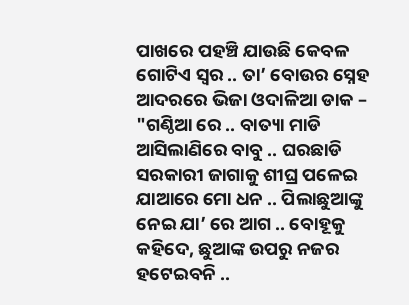ପାଖରେ ପହଞ୍ଚି ଯାଉଛି କେବଳ ଗୋଟିଏ ସ୍ୱର .. ତା’ ବୋଉର ସ୍ନେହ ଆଦରରେ ଭିଜା ଓଦାଳିଆ ଡାକ – "ଗଣ୍ଠିଆ ରେ .. ବାତ୍ୟା ମାଡି ଆସିଲାଣିରେ ବାବୁ .. ଘରଛାଡି ସରକାରୀ ଜାଗାକୁ ଶୀଘ୍ର ପଳେଇ ଯାଆରେ ମୋ ଧନ .. ପିଲାଛୁଆଙ୍କୁ ନେଇ ଯା’ ରେ ଆଗ .. ବୋହୂକୁ କହିଦେ, ଛୁଆଙ୍କ ଉପରୁ ନଜର ହଟେଇବନି ..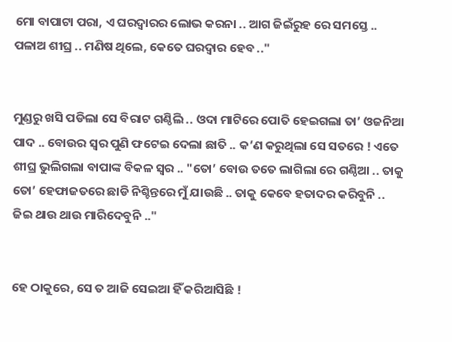ମୋ ବାପାଟା ପରା, ଏ ଘରଦ୍ୱାରର ଲୋଭ କରନା .. ଆଗ ଜିଇଁରୁହ ରେ ସମସ୍ତେ .. ପଳାଅ ଶୀଘ୍ର .. ମଣିଷ ଥିଲେ, କେତେ ଘରଦ୍ୱାର ହେବ .."


ମୁଣ୍ଡରୁ ଖସି ପଡିଲା ସେ ବିରାଟ ଗଣ୍ଠିଲି .. ଓଦା ମାଟିରେ ପୋତି ହେଇଗଲା ତା’ ଓଜନିଆ ପାଦ .. ବୋଉର ସ୍ୱର ପୁଣି ଫଟେଇ ଦେଲା ଛାତି .. କ’ଣ କରୁଥିଲା ସେ ସତରେ ! ଏତେ ଶୀଘ୍ର ଭୁଲିଗଲା ବାପାଙ୍କ ବିକଳ ସ୍ୱର .. "ତୋ’ ବୋଉ ତତେ ଲାଗିଲା ରେ ଗଣ୍ଠିଆ .. ତାକୁ ତୋ’ ହେଫାଜତରେ ଛାଡି ନିଶ୍ଚିନ୍ତରେ ମୁଁ ଯାଉଛି .. ତାକୁ କେବେ ହତାଦର କରିବୁନି .. ଜିଇ ଥାଉ ଥାଉ ମାରିଦେବୁନି .."


ହେ ଠାକୁରେ, ସେ ତ ଆଜି ସେଇଆ ହିଁ କରିଆସିଛି !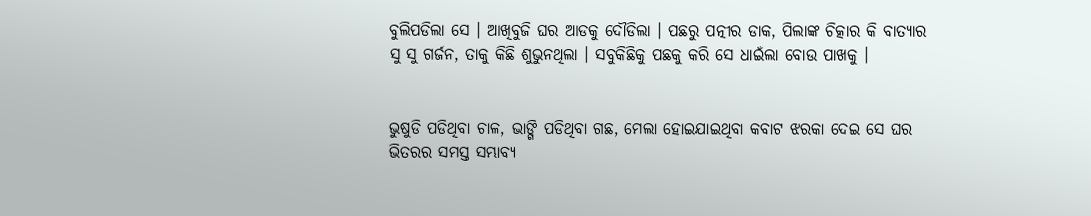ବୁଲିପଡିଲା ସେ । ଆଖିବୁଜି ଘର ଆଡକୁ ଦୌଡିଲା । ପଛରୁ ପତ୍ନୀର ଡାକ, ପିଲାଙ୍କ ଚିତ୍କାର କି ବାତ୍ୟାର ସୁ ସୁ ଗର୍ଜନ, ତାକୁ କିଛି ଶୁଭୁନଥିଲା । ସବୁକିଛିକୁ ପଛକୁ କରି ସେ ଧାଇଁଲା ବୋଉ ପାଖକୁ ।


ଭୁଷୁଡି ପଡିଥିବା ଚାଳ, ଭାଙ୍ଗି ପଡିଥିବା ଗଛ, ମେଲା ହୋଇଯାଇଥିବା କବାଟ ଝରକା ଦେଇ ସେ ଘର ଭିତରର ସମସ୍ତ ସମ୍ଭାବ୍ୟ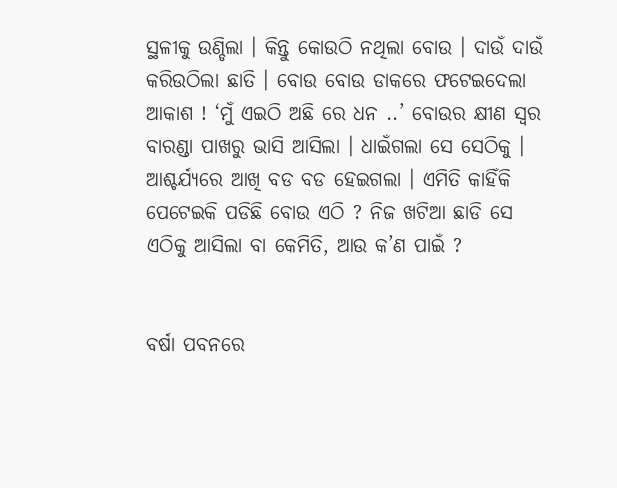ସ୍ଥଳୀକୁ ଉଣ୍ଡିଲା । କିନ୍ତୁ କୋଉଠି ନଥିଲା ବୋଉ । ଦାଉଁ ଦାଉଁ କରିଉଠିଲା ଛାତି । ବୋଉ ବୋଉ ଡାକରେ ଫଟେଇଦେଲା ଆକାଶ ! ‘ମୁଁ ଏଇଠି ଅଛି ରେ ଧନ ..’ ବୋଉର କ୍ଷୀଣ ସ୍ୱର ବାରଣ୍ଡା ପାଖରୁ ଭାସି ଆସିଲା । ଧାଇଁଗଲା ସେ ସେଠିକୁ । ଆଶ୍ଚର୍ଯ୍ୟରେ ଆଖି ବଡ ବଡ ହେଇଗଲା । ଏମିତି କାହିଁକି ପେଟେଇକି ପଡିଛି ବୋଉ ଏଠି ? ନିଜ ଖଟିଆ ଛାଡି ସେ ଏଠିକୁ ଆସିଲା ବା କେମିତି, ଆଉ କ’ଣ ପାଇଁ ?


ବର୍ଷା ପବନରେ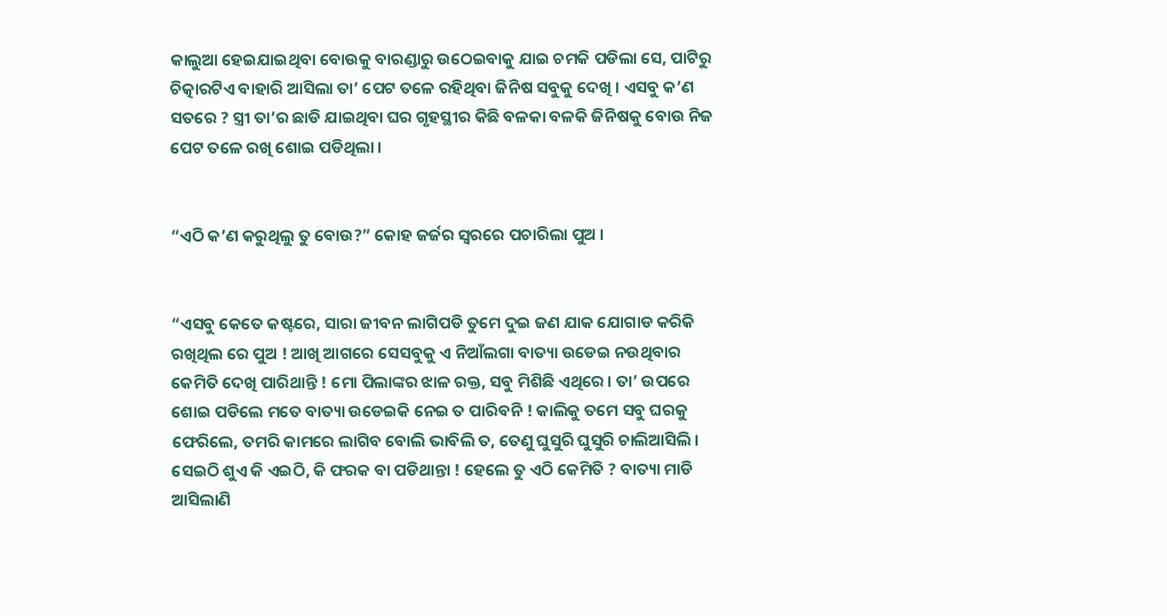କାଲୁଆ ହେଇଯାଇଥିବା ବୋଉକୁ ବାରଣ୍ଡାରୁ ଉଠେଇବାକୁ ଯାଇ ଚମକି ପଡିଲା ସେ, ପାଟିରୁ ଚିତ୍କାରଟିଏ ବାହାରି ଆସିଲା ତା’ ପେଟ ତଳେ ରହିଥିବା ଜିନିଷ ସବୁକୁ ଦେଖି । ଏସବୁ କ’ଣ ସତରେ ? ସ୍ତ୍ରୀ ତା’ର ଛାଡି ଯାଇଥିବା ଘର ଗୃହସ୍ଥୀର କିଛି ବଳକା ବଳକି ଜିନିଷକୁ ବୋଉ ନିଜ ପେଟ ତଳେ ରଖି ଶୋଇ ପଡିଥିଲା ।


“ଏଠି କ’ଣ କରୁଥିଲୁ ତୁ ବୋଉ?” କୋହ ଜର୍ଜର ସ୍ୱରରେ ପଚାରିଲା ପୁଅ ।


“ଏସବୁ କେତେ କଷ୍ଟରେ, ସାରା ଜୀବନ ଲାଗିପଡି ତୁମେ ଦୁଇ ଜଣ ଯାକ ଯୋଗାଡ କରିକି ରଖିଥିଲ ରେ ପୁଅ ! ଆଖି ଆଗରେ ସେସବୁକୁ ଏ ନିଆଁଲଗା ବାତ୍ୟା ଉଡେଇ ନଉଥିବାର କେମିତି ଦେଖି ପାରିଥାନ୍ତି ! ମୋ ପିଲାଙ୍କର ଝାଳ ରକ୍ତ, ସବୁ ମିଶିଛି ଏଥିରେ । ତା’ ଉପରେ ଶୋଇ ପଡିଲେ ମତେ ବାତ୍ୟା ଉଡେଇକି ନେଇ ତ ପାରିବନି ! କାଲିକୁ ତମେ ସବୁ ଘରକୁ ଫେରିଲେ, ତମରି କାମରେ ଲାଗିବ ବୋଲି ଭାବିଲି ତ, ତେଣୁ ଘୁସୁରି ଘୁସୁରି ଚାଲିଆସିଲି । ସେଇଠି ଶୁଏ କି ଏଇଠି, କି ଫରକ ବା ପଡିଥାନ୍ତା ! ହେଲେ ତୁ ଏଠି କେମିତି ? ବାତ୍ୟା ମାଡି ଆସିଲାଣି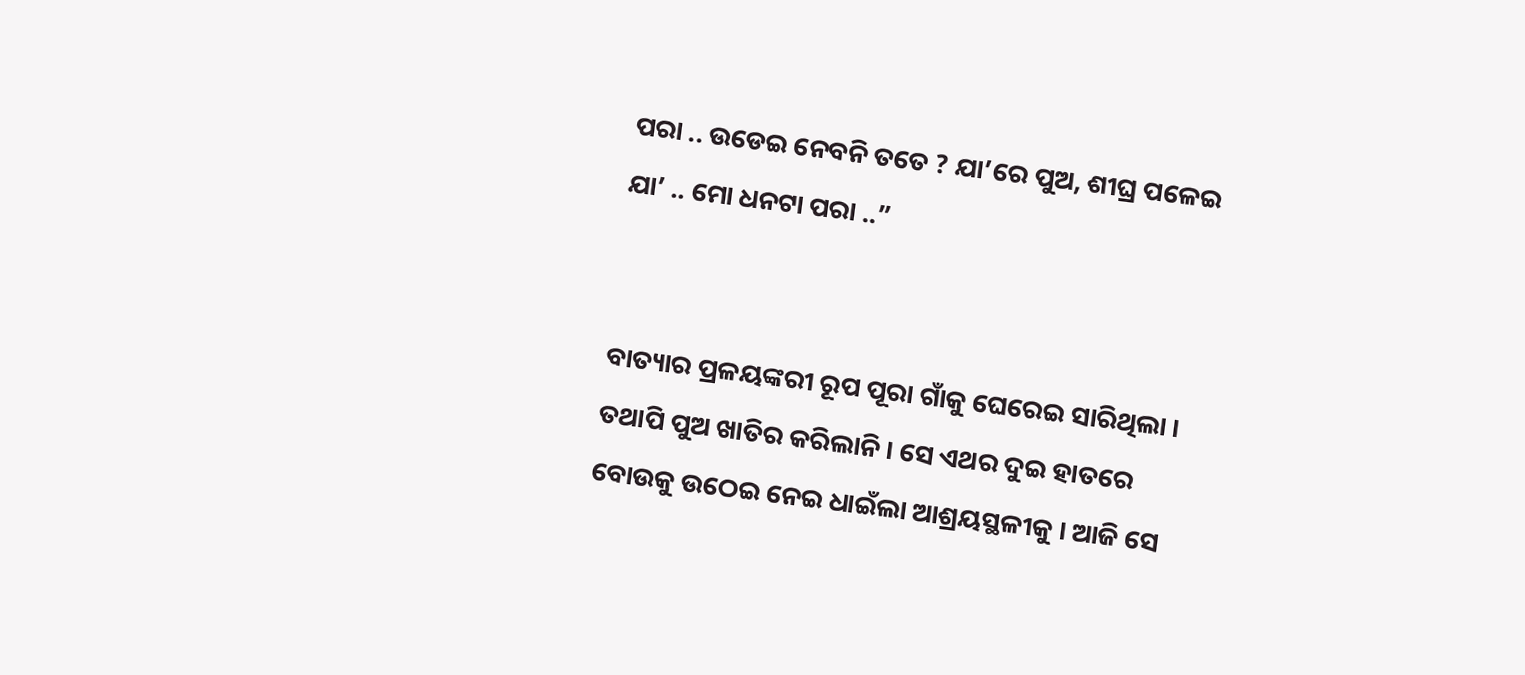ପରା .. ଉଡେଇ ନେବନି ତତେ ? ଯା’ରେ ପୁଅ, ଶୀଘ୍ର ପଳେଇ ଯା’ .. ମୋ ଧନଟା ପରା ..”


ବାତ୍ୟାର ପ୍ରଳୟଙ୍କରୀ ରୂପ ପୂରା ଗାଁକୁ ଘେରେଇ ସାରିଥିଲା । ତଥାପି ପୁଅ ଖାତିର କରିଲାନି । ସେ ଏଥର ଦୁଇ ହାତରେ ବୋଉକୁ ଉଠେଇ ନେଇ ଧାଇଁଲା ଆଶ୍ରୟସ୍ଥଳୀକୁ । ଆଜି ସେ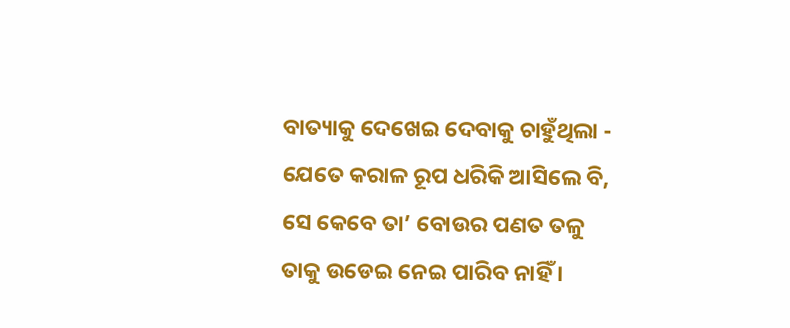ବାତ୍ୟାକୁ ଦେଖେଇ ଦେବାକୁ ଚାହୁଁଥିଲା - ଯେତେ କରାଳ ରୂପ ଧରିକି ଆସିଲେ ବି, ସେ କେବେ ତା’ ବୋଉର ପଣତ ତଳୁ ତାକୁ ଉଡେଇ ନେଇ ପାରିବ ନାହିଁ ।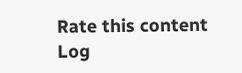Rate this content
Log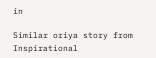in

Similar oriya story from Inspirational